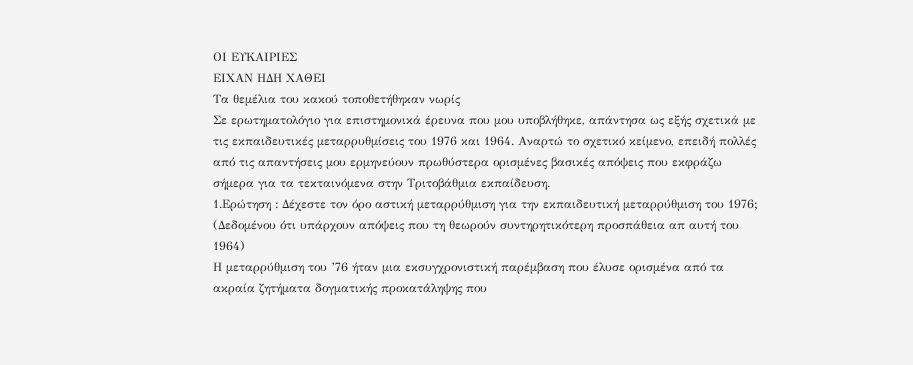ΟΙ ΕΥΚΑΙΡΙΕΣ
ΕΙΧΑΝ ΗΔΗ ΧΑΘΕΙ
Τα θεμέλια του κακού τοποθετήθηκαν νωρίς
Σε ερωτηματολόγιο για επιστημονικά έρευνα που μου υποβλήθηκε, απάντησα ως εξής σχετικά με τις εκπαιδευτικές μεταρρυθμίσεις του 1976 και 1964. Αναρτώ το σχετικό κείμενο, επειδή πολλές από τις απαντήσεις μου ερμηνεύουν πρωθύστερα ορισμένες βασικές απόψεις που εκφράζω σήμερα για τα τεκταινόμενα στην Τριτοβάθμια εκπαίδευση.
1.Ερώτηση : Δέχεστε τον όρο αστική μεταρρύθμιση για την εκπαιδευτική μεταρρύθμιση του 1976; (Δεδομένου ότι υπάρχουν απόψεις που τη θεωρούν συντηρητικότερη προσπάθεια απ αυτή του 1964)
Η μεταρρύθμιση του ’76 ήταν μια εκσυγχρονιστική παρέμβαση που έλυσε ορισμένα από τα ακραία ζητήματα δογματικής προκατάληψης που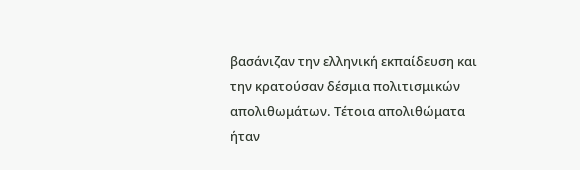βασάνιζαν την ελληνική εκπαίδευση και την κρατούσαν δέσμια πολιτισμικών απολιθωμάτων. Τέτοια απολιθώματα ήταν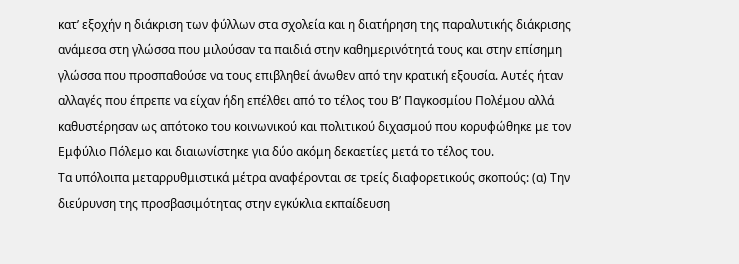κατ’ εξοχήν η διάκριση των φύλλων στα σχολεία και η διατήρηση της παραλυτικής διάκρισης ανάμεσα στη γλώσσα που μιλούσαν τα παιδιά στην καθημερινότητά τους και στην επίσημη γλώσσα που προσπαθούσε να τους επιβληθεί άνωθεν από την κρατική εξουσία. Αυτές ήταν αλλαγές που έπρεπε να είχαν ήδη επέλθει από το τέλος του Β’ Παγκοσμίου Πολέμου αλλά καθυστέρησαν ως απότοκο του κοινωνικού και πολιτικού διχασμού που κορυφώθηκε με τον Εμφύλιο Πόλεμο και διαιωνίστηκε για δύο ακόμη δεκαετίες μετά το τέλος του.
Τα υπόλοιπα μεταρρυθμιστικά μέτρα αναφέρονται σε τρείς διαφορετικούς σκοπούς: (α) Την διεύρυνση της προσβασιμότητας στην εγκύκλια εκπαίδευση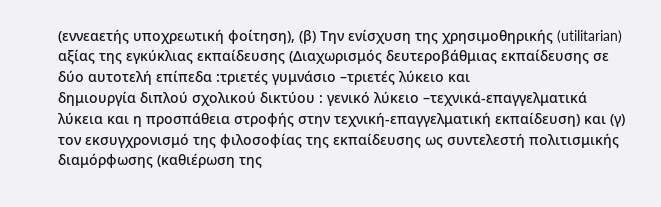(εννεαετής υποχρεωτική φοίτηση), (β) Την ενίσχυση της χρησιμοθηρικής (utilitarian) αξίας της εγκύκλιας εκπαίδευσης (Διαχωρισμός δευτεροβάθμιας εκπαίδευσης σε δύο αυτοτελή επίπεδα :τριετές γυμνάσιο –τριετές λύκειο και
δημιουργία διπλού σχολικού δικτύου : γενικό λύκειο –τεχνικά-επαγγελματικά λύκεια και η προσπάθεια στροφής στην τεχνική-επαγγελματική εκπαίδευση) και (γ) τον εκσυγχρονισμό της φιλοσοφίας της εκπαίδευσης ως συντελεστή πολιτισμικής διαμόρφωσης (καθιέρωση της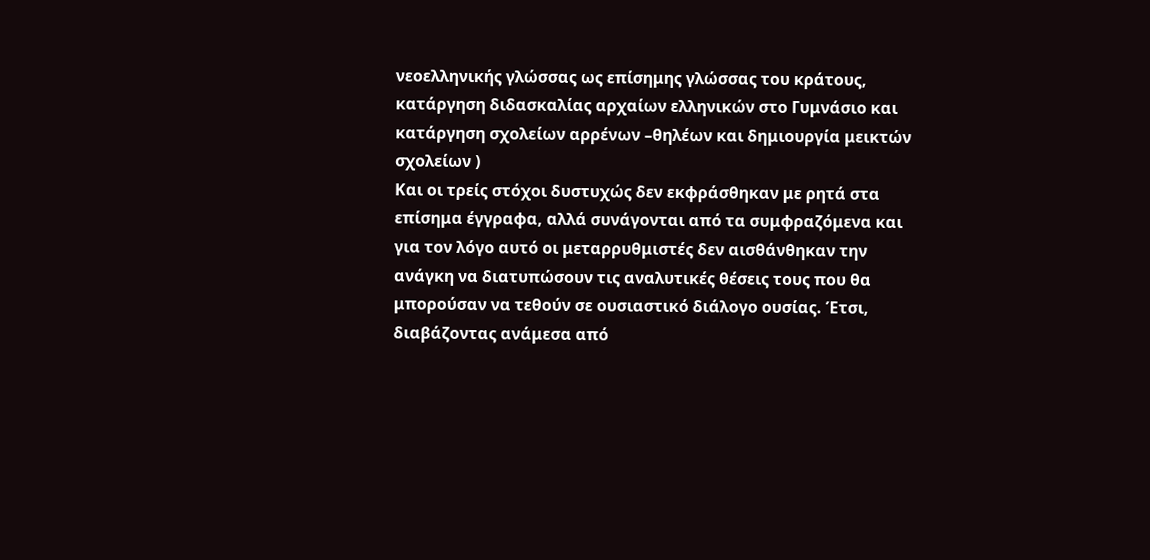νεοελληνικής γλώσσας ως επίσημης γλώσσας του κράτους, κατάργηση διδασκαλίας αρχαίων ελληνικών στο Γυμνάσιο και κατάργηση σχολείων αρρένων –θηλέων και δημιουργία μεικτών σχολείων )
Και οι τρείς στόχοι δυστυχώς δεν εκφράσθηκαν με ρητά στα επίσημα έγγραφα, αλλά συνάγονται από τα συμφραζόμενα και για τον λόγο αυτό οι μεταρρυθμιστές δεν αισθάνθηκαν την ανάγκη να διατυπώσουν τις αναλυτικές θέσεις τους που θα μπορούσαν να τεθούν σε ουσιαστικό διάλογο ουσίας. Έτσι, διαβάζοντας ανάμεσα από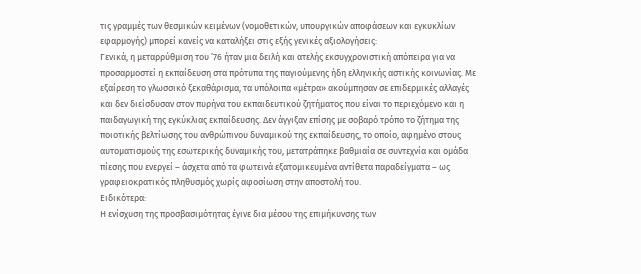τις γραμμές των θεσμικών κειμένων (νομοθετικών, υπουργικών αποφάσεων και εγκυκλίων εφαρμογής) μπορεί κανείς να καταλήξει στις εξής γενικές αξιολογήσεις:
Γενικά, η μεταρρύθμιση του ’76 ήταν μια δειλή και ατελής εκσυγχρονιστική απόπειρα για να προσαρμοστεί η εκπαίδευση στα πρότυπα της παγιούμενης ήδη ελληνικής αστικής κοινωνίας. Με εξαίρεση το γλωσσικό ξεκαθάρισμα, τα υπόλοιπα «μέτρα» ακούμπησαν σε επιδερμικές αλλαγές και δεν διείσδυσαν στον πυρήνα του εκπαιδευτικού ζητήματος που είναι το περιεχόμενο και η παιδαγωγική της εγκύκλιας εκπαίδευσης. Δεν άγγιξαν επίσης με σοβαρό τρόπο το ζήτημα της ποιοτικής βελτίωσης του ανθρώπινου δυναμικού της εκπαίδευσης, το οποίο, αφημένο στους αυτοματισμούς της εσωτερικής δυναμικής του, μετατράπηκε βαθμιαία σε συντεχνία και ομάδα πίεσης που ενεργεί – άσχετα από τα φωτεινά εξατομικευμένα αντίθετα παραδείγματα – ως γραφειοκρατικός πληθυσμός χωρίς αφοσίωση στην αποστολή του.
Ειδικότερα:
Η ενίσχυση της προσβασιμότητας έγινε δια μέσου της επιμήκυνσης των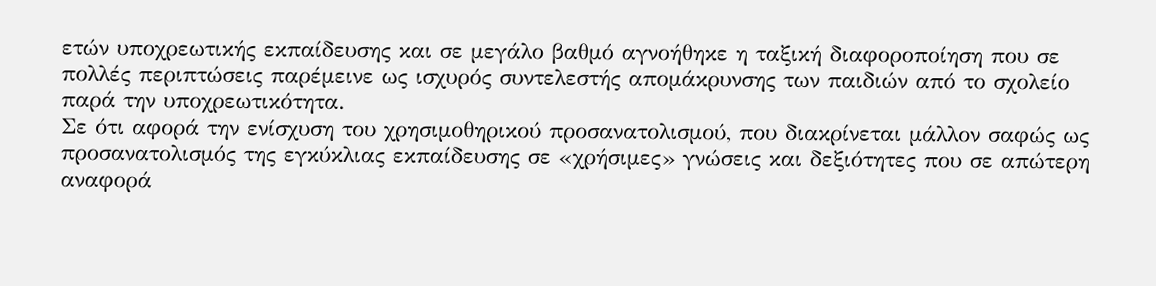ετών υποχρεωτικής εκπαίδευσης και σε μεγάλο βαθμό αγνοήθηκε η ταξική διαφοροποίηση που σε πολλές περιπτώσεις παρέμεινε ως ισχυρός συντελεστής απομάκρυνσης των παιδιών από το σχολείο παρά την υποχρεωτικότητα.
Σε ότι αφορά την ενίσχυση του χρησιμοθηρικού προσανατολισμού, που διακρίνεται μάλλον σαφώς ως προσανατολισμός της εγκύκλιας εκπαίδευσης σε «χρήσιμες» γνώσεις και δεξιότητες που σε απώτερη αναφορά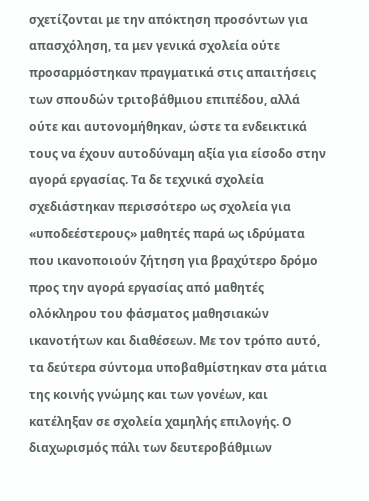σχετίζονται με την απόκτηση προσόντων για απασχόληση, τα μεν γενικά σχολεία ούτε προσαρμόστηκαν πραγματικά στις απαιτήσεις των σπουδών τριτοβάθμιου επιπέδου, αλλά ούτε και αυτονομήθηκαν, ώστε τα ενδεικτικά τους να έχουν αυτοδύναμη αξία για είσοδο στην αγορά εργασίας. Τα δε τεχνικά σχολεία σχεδιάστηκαν περισσότερο ως σχολεία για «υποδεέστερους» μαθητές παρά ως ιδρύματα που ικανοποιούν ζήτηση για βραχύτερο δρόμο προς την αγορά εργασίας από μαθητές ολόκληρου του φάσματος μαθησιακών ικανοτήτων και διαθέσεων. Με τον τρόπο αυτό, τα δεύτερα σύντομα υποβαθμίστηκαν στα μάτια της κοινής γνώμης και των γονέων, και κατέληξαν σε σχολεία χαμηλής επιλογής. Ο διαχωρισμός πάλι των δευτεροβάθμιων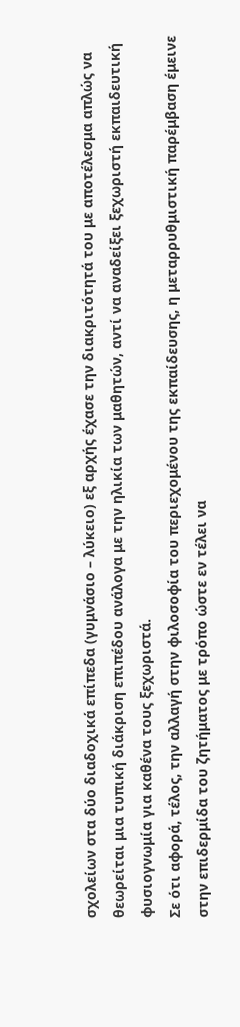σχολείων στα δύο διαδοχικά επίπεδα (γυμνάσιο – λύκειο) εξ αρχής έχασε την διακριτότητά του με αποτέλεσμα απλώς να θεωρείται μια τυπική διάκριση επιπέδου ανάλογα με την ηλικία των μαθητών, αντί να αναδείξει ξεχωριστή εκπαιδευτική φυσιογνωμία για καθένα τους ξεχωριστά.
Σε ότι αφορά, τέλος, την αλλαγή στην φιλοσοφία του περιεχομένου της εκπαίδευσης, η μεταρρυθμιστική παρέμβαση έμεινε στην επιδερμίδα του ζητήματος με τρόπο ώστε εν τέλει να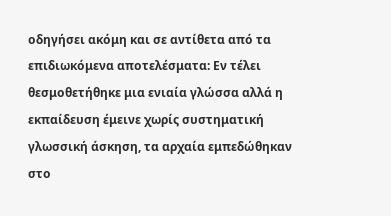οδηγήσει ακόμη και σε αντίθετα από τα επιδιωκόμενα αποτελέσματα: Εν τέλει θεσμοθετήθηκε μια ενιαία γλώσσα αλλά η εκπαίδευση έμεινε χωρίς συστηματική γλωσσική άσκηση, τα αρχαία εμπεδώθηκαν στο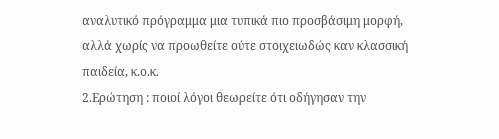αναλυτικό πρόγραμμα μια τυπικά πιο προσβάσιμη μορφή, αλλά χωρίς να προωθείτε ούτε στοιχειωδώς καν κλασσική παιδεία, κ.ο.κ.
2.Ερώτηση : ποιοί λόγοι θεωρείτε ότι οδήγησαν την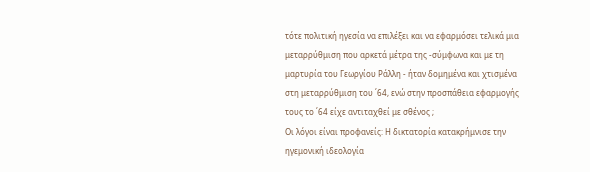τότε πολιτική ηγεσία να επιλέξει και να εφαρμόσει τελικά μια μεταρρύθμιση που αρκετά μέτρα της -σύμφωνα και με τη μαρτυρία του Γεωργίου Ράλλη - ήταν δομημένα και χτισμένα στη μεταρρύθμιση του ΄64, ενώ στην προσπάθεια εφαρμογής τους το ΄64 είχε αντιταχθεί με σθένος ;
Οι λόγοι είναι προφανείς: Η δικτατορία κατακρήμνισε την ηγεμονική ιδεολογία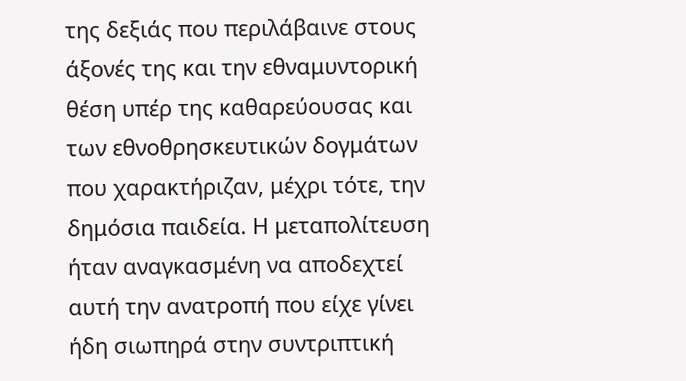της δεξιάς που περιλάβαινε στους άξονές της και την εθναμυντορική θέση υπέρ της καθαρεύουσας και των εθνοθρησκευτικών δογμάτων που χαρακτήριζαν, μέχρι τότε, την δημόσια παιδεία. Η μεταπολίτευση ήταν αναγκασμένη να αποδεχτεί αυτή την ανατροπή που είχε γίνει ήδη σιωπηρά στην συντριπτική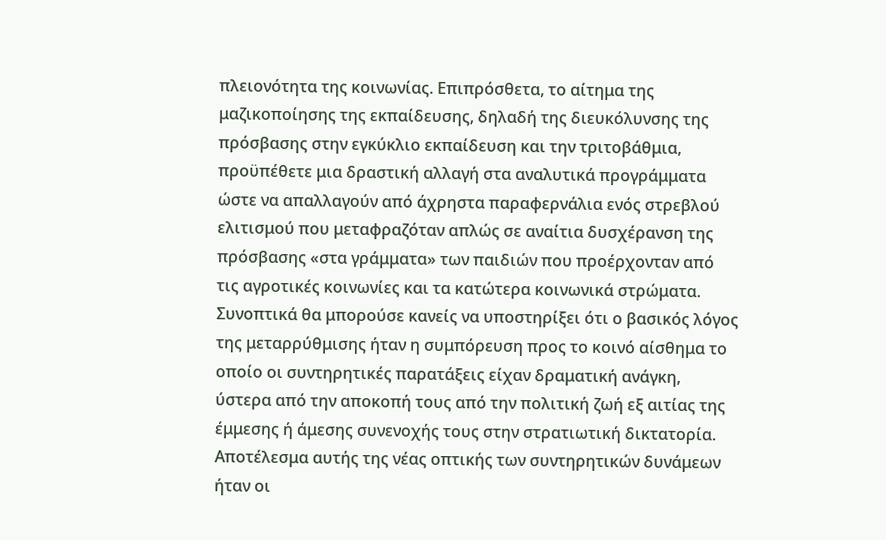πλειονότητα της κοινωνίας. Επιπρόσθετα, το αίτημα της μαζικοποίησης της εκπαίδευσης, δηλαδή της διευκόλυνσης της πρόσβασης στην εγκύκλιο εκπαίδευση και την τριτοβάθμια, προϋπέθετε μια δραστική αλλαγή στα αναλυτικά προγράμματα ώστε να απαλλαγούν από άχρηστα παραφερνάλια ενός στρεβλού ελιτισμού που μεταφραζόταν απλώς σε αναίτια δυσχέρανση της πρόσβασης «στα γράμματα» των παιδιών που προέρχονταν από τις αγροτικές κοινωνίες και τα κατώτερα κοινωνικά στρώματα. Συνοπτικά θα μπορούσε κανείς να υποστηρίξει ότι ο βασικός λόγος της μεταρρύθμισης ήταν η συμπόρευση προς το κοινό αίσθημα το οποίο οι συντηρητικές παρατάξεις είχαν δραματική ανάγκη, ύστερα από την αποκοπή τους από την πολιτική ζωή εξ αιτίας της έμμεσης ή άμεσης συνενοχής τους στην στρατιωτική δικτατορία. Αποτέλεσμα αυτής της νέας οπτικής των συντηρητικών δυνάμεων ήταν οι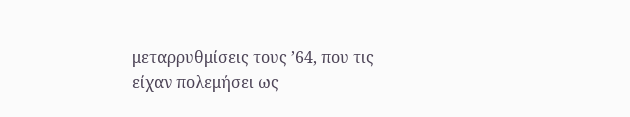μεταρρυθμίσεις τους ’64, που τις είχαν πολεμήσει ως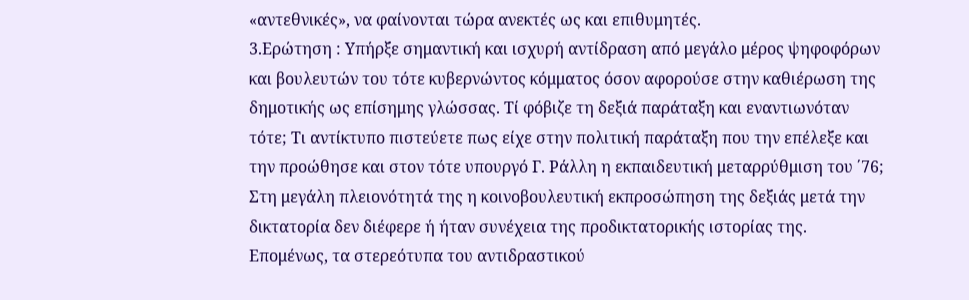«αντεθνικές», να φαίνονται τώρα ανεκτές ως και επιθυμητές.
3.Ερώτηση : Υπήρξε σημαντική και ισχυρή αντίδραση από μεγάλο μέρος ψηφοφόρων και βουλευτών του τότε κυβερνώντος κόμματος όσον αφορούσε στην καθιέρωση της δημοτικής ως επίσημης γλώσσας. Τί φόβιζε τη δεξιά παράταξη και εναντιωνόταν τότε; Τι αντίκτυπο πιστεύετε πως είχε στην πολιτική παράταξη που την επέλεξε και την προώθησε και στον τότε υπουργό Γ. Ράλλη η εκπαιδευτική μεταρρύθμιση του ΄76;
Στη μεγάλη πλειονότητά της η κοινοβουλευτική εκπροσώπηση της δεξιάς μετά την δικτατορία δεν διέφερε ή ήταν συνέχεια της προδικτατορικής ιστορίας της. Επομένως, τα στερεότυπα του αντιδραστικού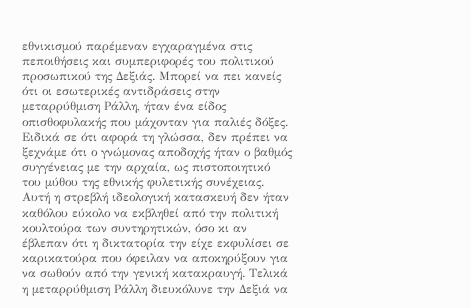εθνικισμού παρέμεναν εγχαραγμένα στις πεποιθήσεις και συμπεριφορές του πολιτικού προσωπικού της Δεξιάς. Μπορεί να πει κανείς ότι οι εσωτερικές αντιδράσεις στην μεταρρύθμιση Ράλλη, ήταν ένα είδος οπισθοφυλακής που μάχονταν για παλιές δόξες. Ειδικά σε ότι αφορά τη γλώσσα, δεν πρέπει να ξεχνάμε ότι ο γνώμονας αποδοχής ήταν ο βαθμός συγγένειας με την αρχαία, ως πιστοποιητικό του μύθου της εθνικής φυλετικής συνέχειας. Αυτή η στρεβλή ιδεολογική κατασκευή δεν ήταν καθόλου εύκολο να εκβληθεί από την πολιτική κουλτούρα των συντηρητικών, όσο κι αν έβλεπαν ότι η δικτατορία την είχε εκφυλίσει σε καρικατούρα που όφειλαν να αποκηρύξουν για να σωθούν από την γενική κατακραυγή. Τελικά η μεταρρύθμιση Ράλλη διευκόλυνε την Δεξιά να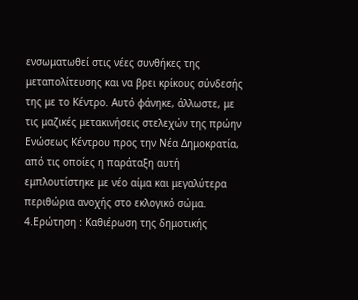ενσωματωθεί στις νέες συνθήκες της μεταπολίτευσης και να βρει κρίκους σύνδεσής της με το Κέντρο. Αυτό φάνηκε, άλλωστε, με τις μαζικές μετακινήσεις στελεχών της πρώην Ενώσεως Κέντρου προς την Νέα Δημοκρατία, από τις οποίες η παράταξη αυτή εμπλουτίστηκε με νέο αίμα και μεγαλύτερα περιθώρια ανοχής στο εκλογικό σώμα.
4.Ερώτηση : Καθιέρωση της δημοτικής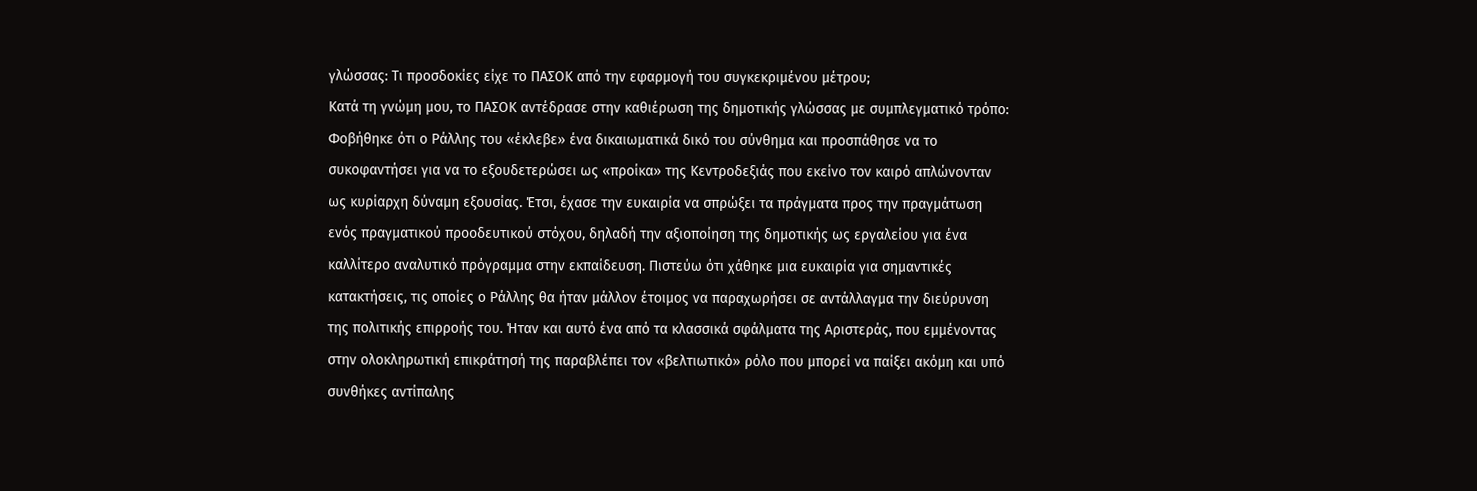γλώσσας: Τι προσδοκίες είχε το ΠΑΣΟΚ από την εφαρμογή του συγκεκριμένου μέτρου;
Κατά τη γνώμη μου, το ΠΑΣΟΚ αντέδρασε στην καθιέρωση της δημοτικής γλώσσας με συμπλεγματικό τρόπο: Φοβήθηκε ότι ο Ράλλης του «έκλεβε» ένα δικαιωματικά δικό του σύνθημα και προσπάθησε να το συκοφαντήσει για να το εξουδετερώσει ως «προίκα» της Κεντροδεξιάς που εκείνο τον καιρό απλώνονταν ως κυρίαρχη δύναμη εξουσίας. Έτσι, έχασε την ευκαιρία να σπρώξει τα πράγματα προς την πραγμάτωση ενός πραγματικού προοδευτικού στόχου, δηλαδή την αξιοποίηση της δημοτικής ως εργαλείου για ένα καλλίτερο αναλυτικό πρόγραμμα στην εκπαίδευση. Πιστεύω ότι χάθηκε μια ευκαιρία για σημαντικές κατακτήσεις, τις οποίες ο Ράλλης θα ήταν μάλλον έτοιμος να παραχωρήσει σε αντάλλαγμα την διεύρυνση της πολιτικής επιρροής του. Ήταν και αυτό ένα από τα κλασσικά σφάλματα της Αριστεράς, που εμμένοντας στην ολοκληρωτική επικράτησή της παραβλέπει τον «βελτιωτικό» ρόλο που μπορεί να παίξει ακόμη και υπό συνθήκες αντίπαλης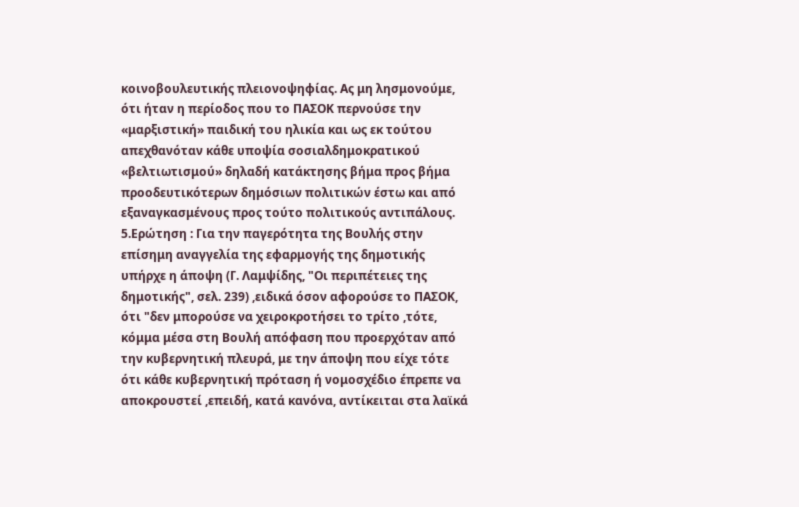κοινοβουλευτικής πλειονοψηφίας. Ας μη λησμονούμε, ότι ήταν η περίοδος που το ΠΑΣΟΚ περνούσε την «μαρξιστική» παιδική του ηλικία και ως εκ τούτου απεχθανόταν κάθε υποψία σοσιαλδημοκρατικού «βελτιωτισμού» δηλαδή κατάκτησης βήμα προς βήμα προοδευτικότερων δημόσιων πολιτικών έστω και από εξαναγκασμένους προς τούτο πολιτικούς αντιπάλους.
5.Ερώτηση : Για την παγερότητα της Βουλής στην επίσημη αναγγελία της εφαρμογής της δημοτικής υπήρχε η άποψη (Γ. Λαμψίδης, "Οι περιπέτειες της δημοτικής", σελ. 239) ,ειδικά όσον αφορούσε το ΠΑΣΟΚ, ότι "δεν μπορούσε να χειροκροτήσει το τρίτο ,τότε, κόμμα μέσα στη Βουλή απόφαση που προερχόταν από την κυβερνητική πλευρά, με την άποψη που είχε τότε ότι κάθε κυβερνητική πρόταση ή νομοσχέδιο έπρεπε να αποκρουστεί ,επειδή, κατά κανόνα, αντίκειται στα λαϊκά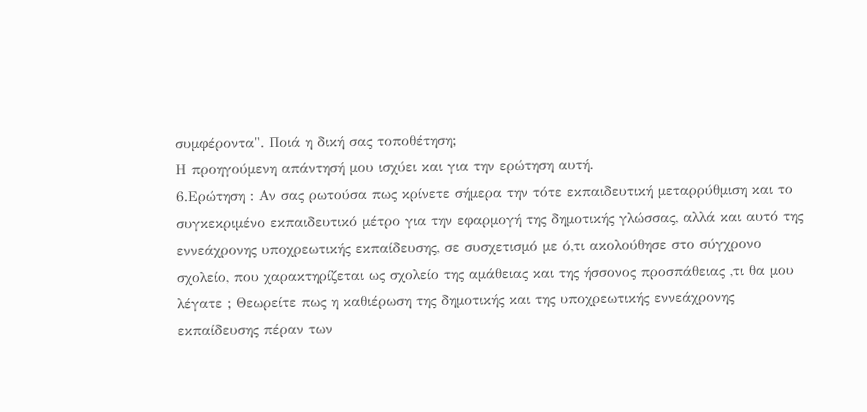συμφέροντα". Ποιά η δική σας τοποθέτηση;
Η προηγούμενη απάντησή μου ισχύει και για την ερώτηση αυτή.
6.Ερώτηση : Αν σας ρωτούσα πως κρίνετε σήμερα την τότε εκπαιδευτική μεταρρύθμιση και το συγκεκριμένο εκπαιδευτικό μέτρο για την εφαρμογή της δημοτικής γλώσσας, αλλά και αυτό της εννεάχρονης υποχρεωτικής εκπαίδευσης, σε συσχετισμό με ό,τι ακολούθησε στο σύγχρονο σχολείο, που χαρακτηρίζεται ως σχολείο της αμάθειας και της ήσσονος προσπάθειας ,τι θα μου λέγατε ; Θεωρείτε πως η καθιέρωση της δημοτικής και της υποχρεωτικής εννεάχρονης εκπαίδευσης πέραν των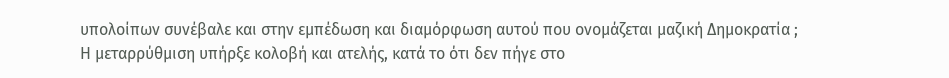υπολοίπων συνέβαλε και στην εμπέδωση και διαμόρφωση αυτού που ονομάζεται μαζική Δημοκρατία ;
Η μεταρρύθμιση υπήρξε κολοβή και ατελής, κατά το ότι δεν πήγε στο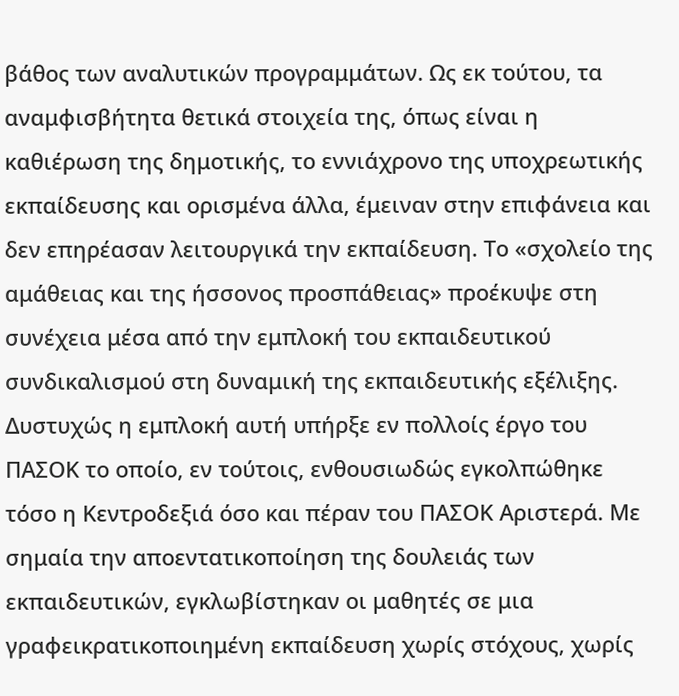βάθος των αναλυτικών προγραμμάτων. Ως εκ τούτου, τα αναμφισβήτητα θετικά στοιχεία της, όπως είναι η καθιέρωση της δημοτικής, το εννιάχρονο της υποχρεωτικής εκπαίδευσης και ορισμένα άλλα, έμειναν στην επιφάνεια και δεν επηρέασαν λειτουργικά την εκπαίδευση. Το «σχολείο της αμάθειας και της ήσσονος προσπάθειας» προέκυψε στη συνέχεια μέσα από την εμπλοκή του εκπαιδευτικού συνδικαλισμού στη δυναμική της εκπαιδευτικής εξέλιξης. Δυστυχώς η εμπλοκή αυτή υπήρξε εν πολλοίς έργο του ΠΑΣΟΚ το οποίο, εν τούτοις, ενθουσιωδώς εγκολπώθηκε τόσο η Κεντροδεξιά όσο και πέραν του ΠΑΣΟΚ Αριστερά. Με σημαία την αποεντατικοποίηση της δουλειάς των εκπαιδευτικών, εγκλωβίστηκαν οι μαθητές σε μια γραφεικρατικοποιημένη εκπαίδευση χωρίς στόχους, χωρίς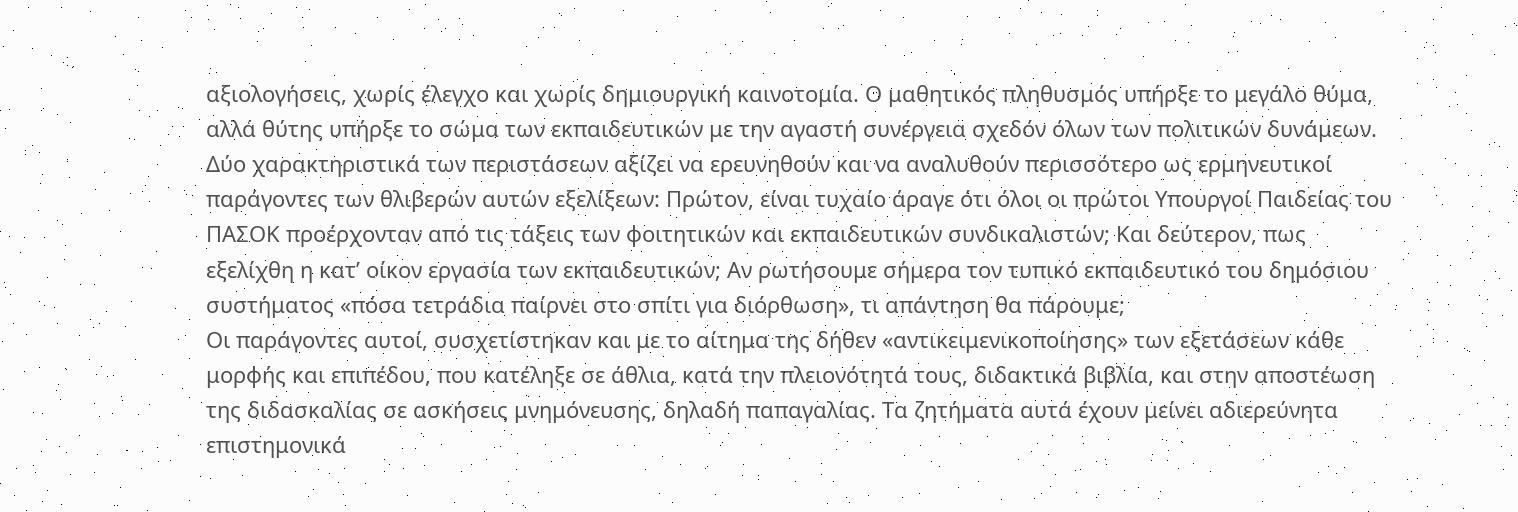αξιολογήσεις, χωρίς έλεγχο και χωρίς δημιουργική καινοτομία. Ο μαθητικός πληθυσμός υπήρξε το μεγάλο θύμα, αλλά θύτης υπήρξε το σώμα των εκπαιδευτικών με την αγαστή συνέργεια σχεδόν όλων των πολιτικών δυνάμεων. Δύο χαρακτηριστικά των περιστάσεων αξίζει να ερευνηθούν και να αναλυθούν περισσότερο ως ερμηνευτικοί παράγοντες των θλιβερών αυτών εξελίξεων: Πρώτον, είναι τυχαίο άραγε ότι όλοι οι πρώτοι Υπουργοί Παιδείας του ΠΑΣΟΚ προέρχονταν από τις τάξεις των φοιτητικών και εκπαιδευτικών συνδικαλιστών; Και δεύτερον, πως εξελίχθη η κατ’ οίκον εργασία των εκπαιδευτικών; Αν ρωτήσουμε σήμερα τον τυπικό εκπαιδευτικό του δημόσιου συστήματος «πόσα τετράδια παίρνει στο σπίτι για διόρθωση», τι απάντηση θα πάρουμε;
Οι παράγοντες αυτοί, συσχετίστηκαν και με το αίτημα της δήθεν «αντικειμενικοποίησης» των εξετάσεων κάθε μορφής και επιπέδου, που κατέληξε σε άθλια, κατά την πλειονότητά τους, διδακτικά βιβλία, και στην αποστέωση της διδασκαλίας σε ασκήσεις μνημόνευσης, δηλαδή παπαγαλίας. Τα ζητήματα αυτά έχουν μείνει αδιερεύνητα επιστημονικά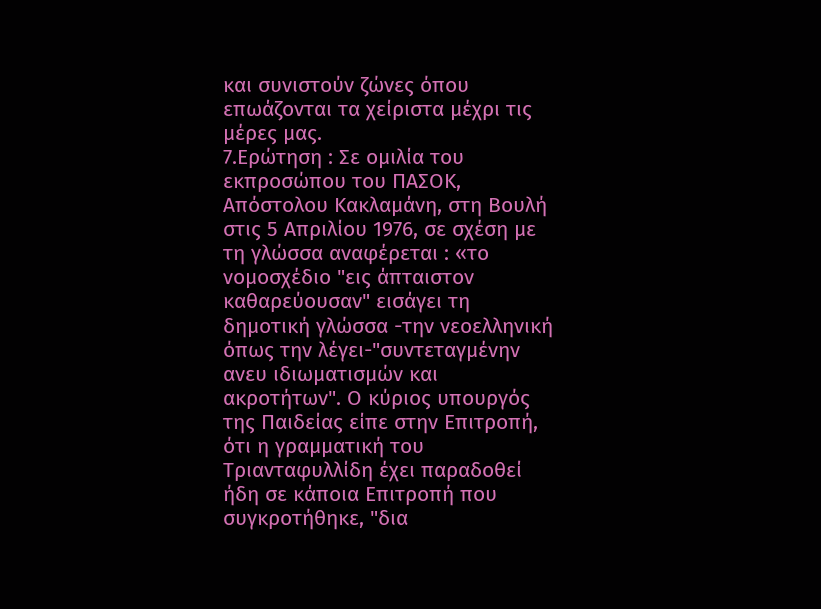και συνιστούν ζώνες όπου επωάζονται τα χείριστα μέχρι τις μέρες μας.
7.Ερώτηση : Σε ομιλία του εκπροσώπου του ΠΑΣΟΚ, Απόστολου Κακλαμάνη, στη Βουλή στις 5 Απριλίου 1976, σε σχέση με τη γλώσσα αναφέρεται : «το νομοσχέδιο "εις άπταιστον καθαρεύουσαν" εισάγει τη δημοτική γλώσσα -την νεοελληνική όπως την λέγει-"συντεταγμένην ανευ ιδιωματισμών και ακροτήτων". Ο κύριος υπουργός της Παιδείας είπε στην Επιτροπή, ότι η γραμματική του Τριανταφυλλίδη έχει παραδοθεί ήδη σε κάποια Επιτροπή που συγκροτήθηκε, "δια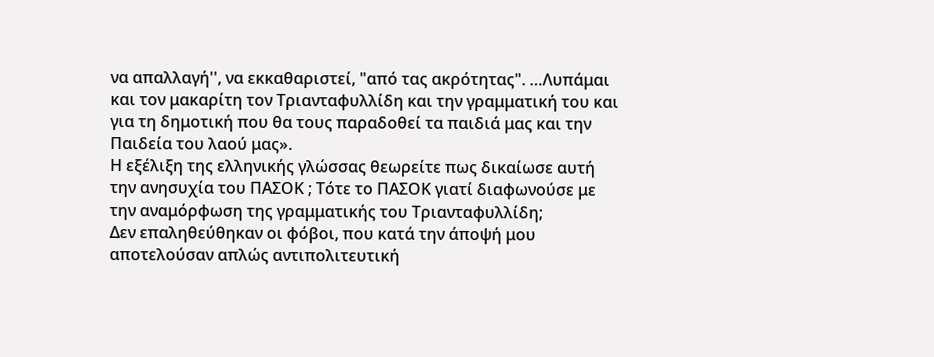να απαλλαγή'', να εκκαθαριστεί, "από τας ακρότητας". …Λυπάμαι και τον μακαρίτη τον Τριανταφυλλίδη και την γραμματική του και για τη δημοτική που θα τους παραδοθεί τα παιδιά μας και την Παιδεία του λαού μας».
Η εξέλιξη της ελληνικής γλώσσας θεωρείτε πως δικαίωσε αυτή την ανησυχία του ΠΑΣΟΚ ; Τότε το ΠΑΣΟΚ γιατί διαφωνούσε με την αναμόρφωση της γραμματικής του Τριανταφυλλίδη;
Δεν επαληθεύθηκαν οι φόβοι, που κατά την άποψή μου αποτελούσαν απλώς αντιπολιτευτική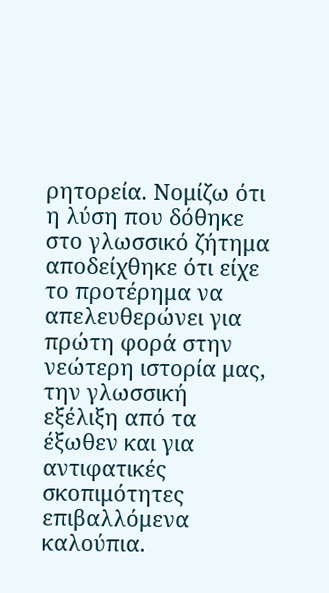ρητορεία. Νομίζω ότι η λύση που δόθηκε στο γλωσσικό ζήτημα αποδείχθηκε ότι είχε το προτέρημα να απελευθερώνει για πρώτη φορά στην νεώτερη ιστορία μας, την γλωσσική εξέλιξη από τα έξωθεν και για αντιφατικές σκοπιμότητες επιβαλλόμενα καλούπια.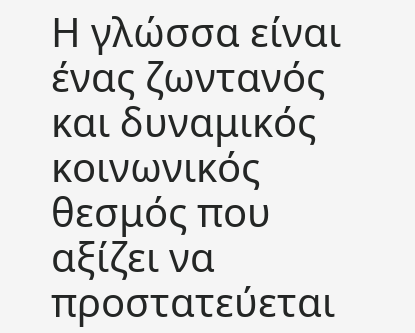Η γλώσσα είναι ένας ζωντανός και δυναμικός κοινωνικός θεσμός που αξίζει να προστατεύεται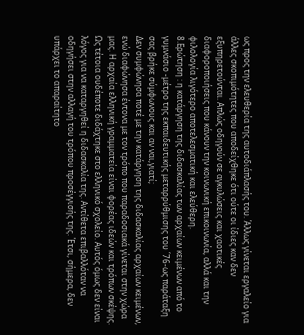ως προς την ελευθερία της αυτοδιάπλασής του. Άλλως γίνεται εργαλείο για άλλες σκοπιμότητες που αποδείχθηκε ότι ούτε οι ίδιες καν δεν εξυπηρετούνται. Απλώς οδηγούν σε αγκυλώσεις και χαοτικές διαφοροποιήσεις που κάνουν την κοινωνική επικοινωνία, αλλά και την φιλολογία λιγότερο αποτελεσματική και ελεύθερη.
8.Ερώτηση : η κατάργηση της διδασκαλίας των αρχαίων κειμένων από το γυμνάσιο -μέτρο της εκπαιδευτικής μεταρρύθμισης του ΄76-ως παράταξη σας βρήκε σύμφωνους και αν ναι,γιατί;
Δεν συμφώνησα ποτέ με την κατάργηση της διδασκαλίας αρχαίων κειμένων, ενώ διαφώνησα έντονα με τον τρόπο που παραδοσιακά γίνεται στην χώρα μας. Η αρχαία ελληνική γραμματεία είναι φορέας ιδεών και τρόπων σκέψης. Ως τέτοια ουδέποτε διδάχτηκε στο ελληνικό σχολείο. Αυτός όμως δεν είναι λόγος για να καταργηθεί η διδασκαλία της. Αντίθετα επιβαλλόταν να οδηγήσει στην αλλαγή του τρόπου προσέγγισής της. Έτσι, σήμερα, δεν υπάρχει το απαραίτητο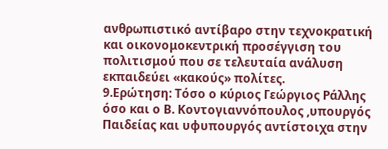ανθρωπιστικό αντίβαρο στην τεχνοκρατική και οικονομοκεντρική προσέγγιση του πολιτισμού που σε τελευταία ανάλυση εκπαιδεύει «κακούς» πολίτες.
9.Ερώτηση: Τόσο ο κύριος Γεώργιος Ράλλης όσο και ο Β. Κοντογιαννόπουλος ,υπουργός Παιδείας και υφυπουργός αντίστοιχα στην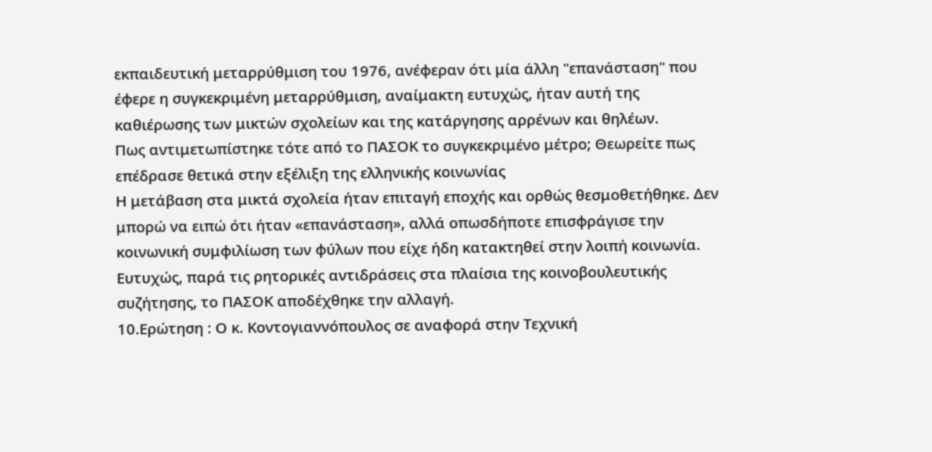εκπαιδευτική μεταρρύθμιση του 1976, ανέφεραν ότι μία άλλη "επανάσταση" που έφερε η συγκεκριμένη μεταρρύθμιση, αναίμακτη ευτυχώς, ήταν αυτή της καθιέρωσης των μικτών σχολείων και της κατάργησης αρρένων και θηλέων.
Πως αντιμετωπίστηκε τότε από το ΠΑΣΟΚ το συγκεκριμένο μέτρο; Θεωρείτε πως επέδρασε θετικά στην εξέλιξη της ελληνικής κοινωνίας
Η μετάβαση στα μικτά σχολεία ήταν επιταγή εποχής και ορθώς θεσμοθετήθηκε. Δεν μπορώ να ειπώ ότι ήταν «επανάσταση», αλλά οπωσδήποτε επισφράγισε την κοινωνική συμφιλίωση των φύλων που είχε ήδη κατακτηθεί στην λοιπή κοινωνία. Ευτυχώς, παρά τις ρητορικές αντιδράσεις στα πλαίσια της κοινοβουλευτικής συζήτησης, το ΠΑΣΟΚ αποδέχθηκε την αλλαγή.
10.Ερώτηση : Ο κ. Κοντογιαννόπουλος σε αναφορά στην Τεχνική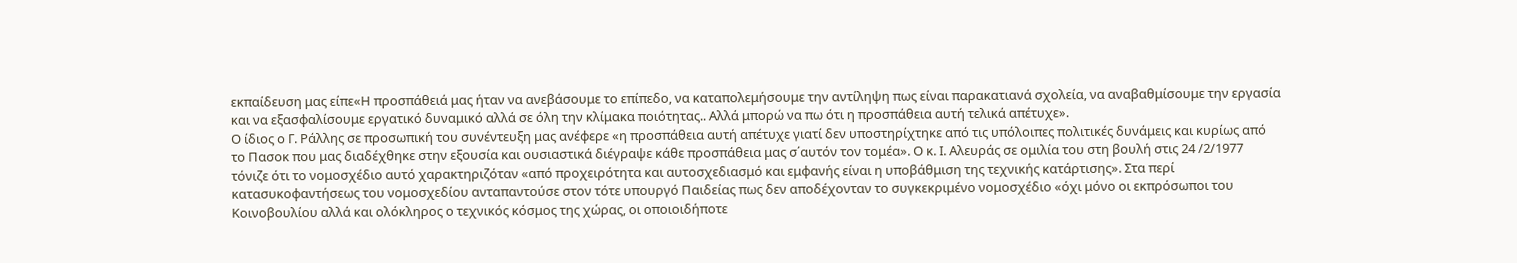εκπαίδευση μας είπε«Η προσπάθειά μας ήταν να ανεβάσουμε το επίπεδο, να καταπολεμήσουμε την αντίληψη πως είναι παρακατιανά σχολεία, να αναβαθμίσουμε την εργασία και να εξασφαλίσουμε εργατικό δυναμικό αλλά σε όλη την κλίμακα ποιότητας.. Αλλά μπορώ να πω ότι η προσπάθεια αυτή τελικά απέτυχε».
Ο ίδιος ο Γ. Ράλλης σε προσωπική του συνέντευξη μας ανέφερε «η προσπάθεια αυτή απέτυχε γιατί δεν υποστηρίχτηκε από τις υπόλοιπες πολιτικές δυνάμεις και κυρίως από το Πασοκ που μας διαδέχθηκε στην εξουσία και ουσιαστικά διέγραψε κάθε προσπάθεια μας σ΄αυτόν τον τομέα». Ο κ. Ι. Αλευράς σε ομιλία του στη βουλή στις 24 /2/1977 τόνιζε ότι το νομοσχέδιο αυτό χαρακτηριζόταν «από προχειρότητα και αυτοσχεδιασμό και εμφανής είναι η υποβάθμιση της τεχνικής κατάρτισης». Στα περί κατασυκοφαντήσεως του νομοσχεδίου ανταπαντούσε στον τότε υπουργό Παιδείας πως δεν αποδέχονταν το συγκεκριμένο νομοσχέδιο «όχι μόνο οι εκπρόσωποι του Κοινοβουλίου αλλά και ολόκληρος ο τεχνικός κόσμος της χώρας, οι οποιοιδήποτε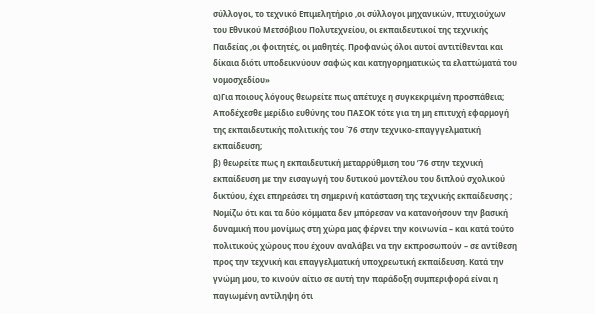σύλλογοι, το τεχνικό Επιμελητήριο ,οι σύλλογοι μηχανικών, πτυχιούχων του Εθνικού Μετσόβιου Πολυτεχνείου, οι εκπαιδευτικοί της τεχνικής Παιδείας ,οι φοιτητές, οι μαθητές. Προφανώς όλοι αυτοί αντιτίθενται και δίκαια διότι υποδεικνύουν σαφώς και κατηγορηματικώς τα ελαττώματά του νομοσχεδίου»
α)Για ποιους λόγους θεωρείτε πως απέτυχε η συγκεκριμένη προσπάθεια; Αποδέχεσθε μερίδιο ευθύνης του ΠΑΣΟΚ τότε για τη μη επιτυχή εφαρμογή της εκπαιδευτικής πολιτικής του ΄76 στην τεχνικο-επαγγγελματική εκπαίδευση;
β) θεωρείτε πως η εκπαιδευτική μεταρρύθμιση του ’76 στην τεχνική εκπαίδευση με την εισαγωγή του δυτικού μοντέλου του διπλού σχολικού δικτύου, έχει επηρεάσει τη σημερινή κατάσταση της τεχνικής εκπαίδευσης ;
Νομίζω ότι και τα δύο κόμματα δεν μπόρεσαν να κατανοήσουν την βασική δυναμική που μονίμως στη χώρα μας φέρνει την κοινωνία – και κατά τούτο πολιτικούς χώρους που έχουν αναλάβει να την εκπροσωπούν – σε αντίθεση προς την τεχνική και επαγγελματική υποχρεωτική εκπαίδευση. Κατά την γνώμη μου, το κινούν αίτιο σε αυτή την παράδοξη συμπεριφορά είναι η παγιωμένη αντίληψη ότι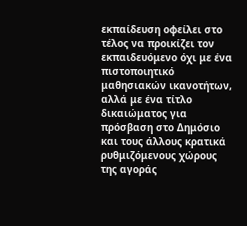εκπαίδευση οφείλει στο τέλος να προικίζει τον εκπαιδευόμενο όχι με ένα πιστοποιητικό μαθησιακών ικανοτήτων, αλλά με ένα τίτλο δικαιώματος για πρόσβαση στο Δημόσιο και τους άλλους κρατικά ρυθμιζόμενους χώρους της αγοράς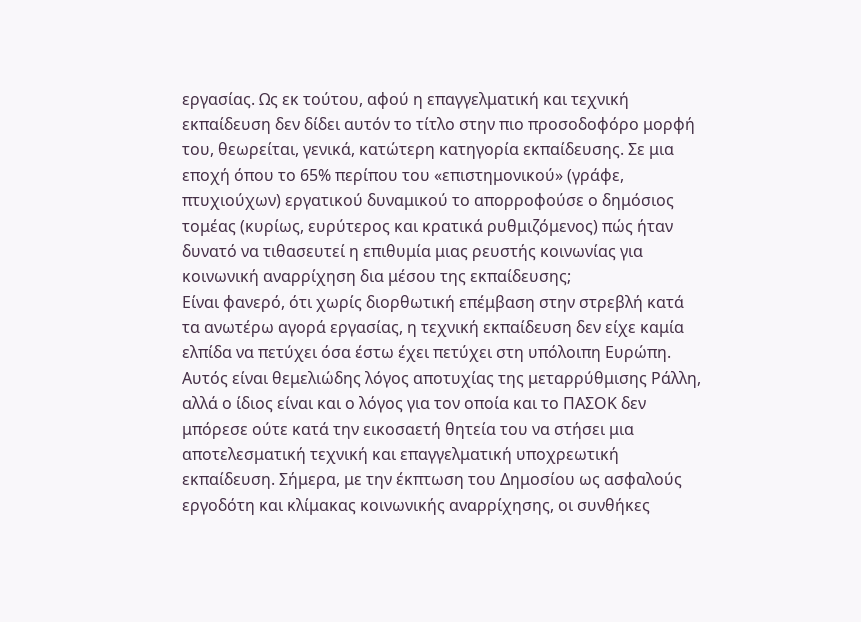εργασίας. Ως εκ τούτου, αφού η επαγγελματική και τεχνική εκπαίδευση δεν δίδει αυτόν το τίτλο στην πιο προσοδοφόρο μορφή του, θεωρείται, γενικά, κατώτερη κατηγορία εκπαίδευσης. Σε μια εποχή όπου το 65% περίπου του «επιστημονικού» (γράφε, πτυχιούχων) εργατικού δυναμικού το απορροφούσε ο δημόσιος τομέας (κυρίως, ευρύτερος και κρατικά ρυθμιζόμενος) πώς ήταν δυνατό να τιθασευτεί η επιθυμία μιας ρευστής κοινωνίας για κοινωνική αναρρίχηση δια μέσου της εκπαίδευσης;
Είναι φανερό, ότι χωρίς διορθωτική επέμβαση στην στρεβλή κατά τα ανωτέρω αγορά εργασίας, η τεχνική εκπαίδευση δεν είχε καμία ελπίδα να πετύχει όσα έστω έχει πετύχει στη υπόλοιπη Ευρώπη. Αυτός είναι θεμελιώδης λόγος αποτυχίας της μεταρρύθμισης Ράλλη, αλλά ο ίδιος είναι και ο λόγος για τον οποία και το ΠΑΣΟΚ δεν μπόρεσε ούτε κατά την εικοσαετή θητεία του να στήσει μια αποτελεσματική τεχνική και επαγγελματική υποχρεωτική εκπαίδευση. Σήμερα, με την έκπτωση του Δημοσίου ως ασφαλούς εργοδότη και κλίμακας κοινωνικής αναρρίχησης, οι συνθήκες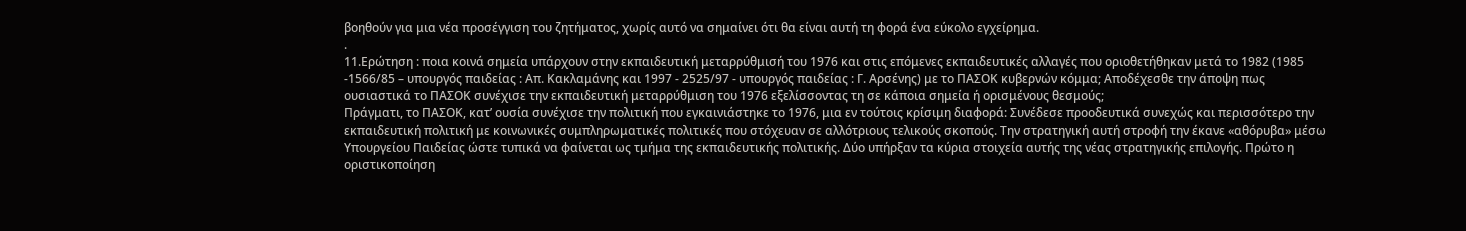βοηθούν για μια νέα προσέγγιση του ζητήματος, χωρίς αυτό να σημαίνει ότι θα είναι αυτή τη φορά ένα εύκολο εγχείρημα.
.
11.Ερώτηση : ποια κοινά σημεία υπάρχουν στην εκπαιδευτική μεταρρύθμισή του 1976 και στις επόμενες εκπαιδευτικές αλλαγές που οριοθετήθηκαν μετά το 1982 (1985 -1566/85 – υπουργός παιδείας : Απ. Κακλαμάνης και 1997 - 2525/97 - υπουργός παιδείας : Γ. Αρσένης) με το ΠΑΣΟΚ κυβερνών κόμμα; Αποδέχεσθε την άποψη πως ουσιαστικά το ΠΑΣΟΚ συνέχισε την εκπαιδευτική μεταρρύθμιση του 1976 εξελίσσοντας τη σε κάποια σημεία ή ορισμένους θεσμούς;
Πράγματι, το ΠΑΣΟΚ, κατ’ ουσία συνέχισε την πολιτική που εγκαινιάστηκε το 1976, μια εν τούτοις κρίσιμη διαφορά: Συνέδεσε προοδευτικά συνεχώς και περισσότερο την εκπαιδευτική πολιτική με κοινωνικές συμπληρωματικές πολιτικές που στόχευαν σε αλλότριους τελικούς σκοπούς. Την στρατηγική αυτή στροφή την έκανε «αθόρυβα» μέσω Υπουργείου Παιδείας ώστε τυπικά να φαίνεται ως τμήμα της εκπαιδευτικής πολιτικής. Δύο υπήρξαν τα κύρια στοιχεία αυτής της νέας στρατηγικής επιλογής. Πρώτο η οριστικοποίηση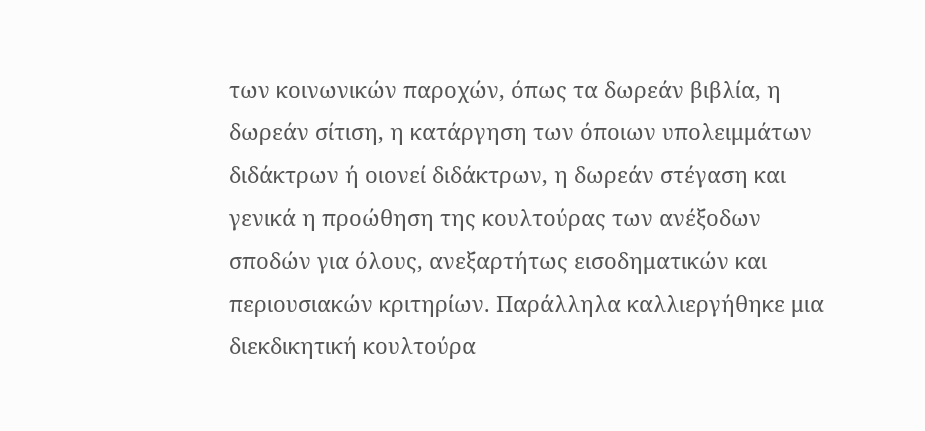των κοινωνικών παροχών, όπως τα δωρεάν βιβλία, η δωρεάν σίτιση, η κατάργηση των όποιων υπολειμμάτων διδάκτρων ή οιονεί διδάκτρων, η δωρεάν στέγαση και γενικά η προώθηση της κουλτούρας των ανέξοδων σποδών για όλους, ανεξαρτήτως εισοδηματικών και περιουσιακών κριτηρίων. Παράλληλα καλλιεργήθηκε μια διεκδικητική κουλτούρα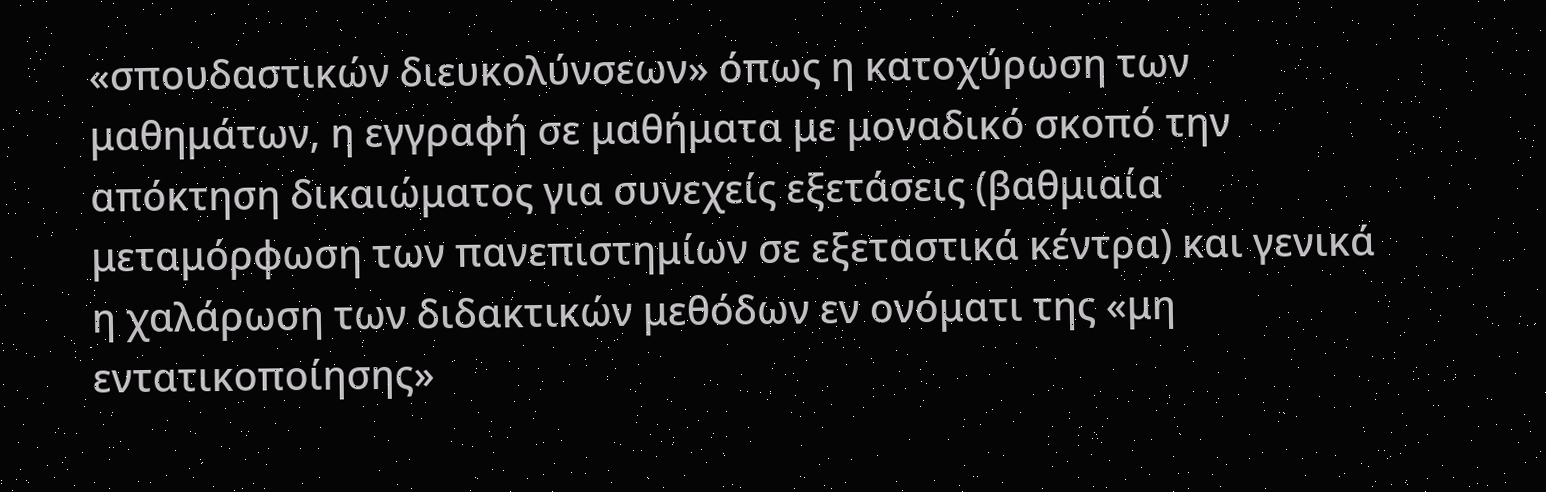«σπουδαστικών διευκολύνσεων» όπως η κατοχύρωση των μαθημάτων, η εγγραφή σε μαθήματα με μοναδικό σκοπό την απόκτηση δικαιώματος για συνεχείς εξετάσεις (βαθμιαία μεταμόρφωση των πανεπιστημίων σε εξεταστικά κέντρα) και γενικά η χαλάρωση των διδακτικών μεθόδων εν ονόματι της «μη εντατικοποίησης»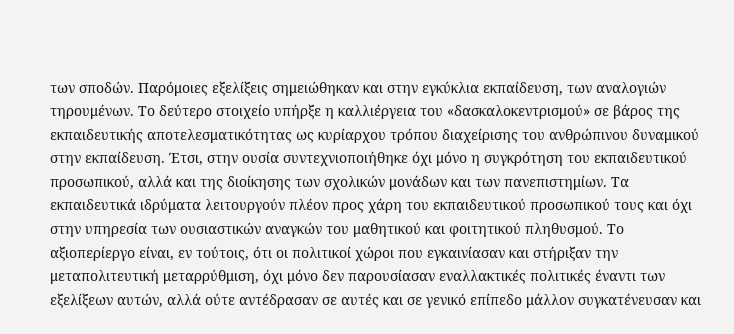των σποδών. Παρόμοιες εξελίξεις σημειώθηκαν και στην εγκύκλια εκπαίδευση, των αναλογιών τηρουμένων. Το δεύτερο στοιχείο υπήρξε η καλλιέργεια του «δασκαλοκεντρισμού» σε βάρος της εκπαιδευτικής αποτελεσματικότητας ως κυρίαρχου τρόπου διαχείρισης του ανθρώπινου δυναμικού στην εκπαίδευση. Έτσι, στην ουσία συντεχνιοποιήθηκε όχι μόνο η συγκρότηση του εκπαιδευτικού προσωπικού, αλλά και της διοίκησης των σχολικών μονάδων και των πανεπιστημίων. Τα εκπαιδευτικά ιδρύματα λειτουργούν πλέον προς χάρη του εκπαιδευτικού προσωπικού τους και όχι στην υπηρεσία των ουσιαστικών αναγκών του μαθητικού και φοιτητικού πληθυσμού. Το αξιοπερίεργο είναι, εν τούτοις, ότι οι πολιτικοί χώροι που εγκαινίασαν και στήριξαν την μεταπολιτευτική μεταρρύθμιση, όχι μόνο δεν παρουσίασαν εναλλακτικές πολιτικές έναντι των εξελίξεων αυτών, αλλά ούτε αντέδρασαν σε αυτές και σε γενικό επίπεδο μάλλον συγκατένευσαν και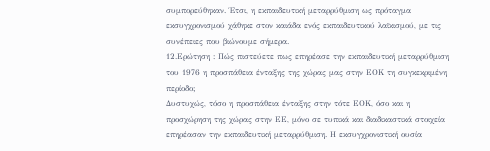συμπορεύθηκαν. Έτσι, η εκπαιδευτική μεταρρύθμιση ως πρόταγμα εκσυγχρονισμού χάθηκε στον καιάδα ενός εκπαιδευτικού λαϊκισμού, με τις συνέπειες που βιώνουμε σήμερα.
12.Ερώτηση : Πώς πιστεύετε πως επηρέασε την εκπαιδευτική μεταρρύθμιση του 1976 η προσπάθεια ένταξης της χώρας μας στην ΕΟΚ τη συγκεκριμένη περίοδο;
Δυστυχώς, τόσο η προσπάθεια ένταξης στην τότε ΕΟΚ, όσο και η προσχώρηση της χώρας στην ΕΕ, μόνο σε τυπικά και διαδικαστικά στοιχεία επηρέασαν την εκπαιδευτική μεταρρύθμιση. Η εκσυγχρονιστική ουσία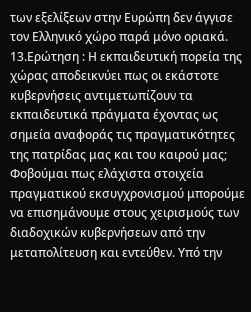των εξελίξεων στην Ευρώπη δεν άγγισε τον Ελληνικό χώρο παρά μόνο οριακά.
13.Ερώτηση : Η εκπαιδευτική πορεία της χώρας αποδεικνύει πως οι εκάστοτε κυβερνήσεις αντιμετωπίζουν τα εκπαιδευτικά πράγματα έχοντας ως σημεία αναφοράς τις πραγματικότητες της πατρίδας μας και του καιρού μας;
Φοβούμαι πως ελάχιστα στοιχεία πραγματικού εκσυγχρονισμού μπορούμε να επισημάνουμε στους χειρισμούς των διαδοχικών κυβερνήσεων από την μεταπολίτευση και εντεύθεν. Υπό την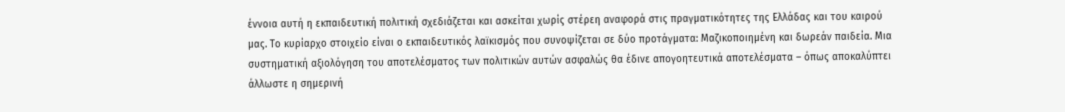έννοια αυτή η εκπαιδευτική πολιτική σχεδιάζεται και ασκείται χωρίς στέρεη αναφορά στις πραγματικότητες της Ελλάδας και του καιρού μας. Το κυρίαρχο στοιχείο είναι ο εκπαιδευτικός λαϊκισμός που συνοψίζεται σε δύο προτάγματα: Μαζικοποιημένη και δωρεάν παιδεία. Μια συστηματική αξιολόγηση του αποτελέσματος των πολιτικών αυτών ασφαλώς θα έδινε απογοητευτικά αποτελέσματα – όπως αποκαλύπτει άλλωστε η σημερινή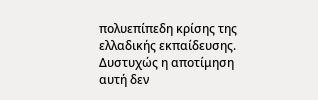πολυεπίπεδη κρίσης της ελλαδικής εκπαίδευσης. Δυστυχώς η αποτίμηση αυτή δεν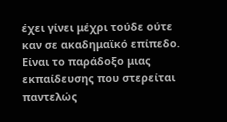έχει γίνει μέχρι τούδε ούτε καν σε ακαδημαϊκό επίπεδο. Είναι το παράδοξο μιας εκπαίδευσης που στερείται παντελώς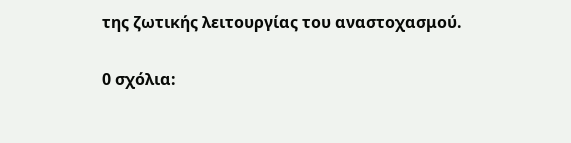της ζωτικής λειτουργίας του αναστοχασμού.


0 σχόλια: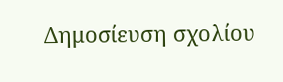Δημοσίευση σχολίου